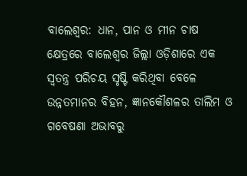ବାଲେଶ୍ବର: ଧାନ, ପାନ ଓ ମୀନ ଚାଷ କ୍ଷେତ୍ରରେ ବାଲେଶ୍ବର ଜିଲ୍ଲା ଓଡ଼ିଶାରେ ଏକ ସ୍ବତନ୍ତ୍ର ପରିଚୟ ସୃଷ୍ଟି କରିଥିବା ବେଳେ ଉନ୍ନତମାନର ବିହନ, ଜ୍ଞାନକୌଶଳର ତାଲିମ ଓ ଗବେଷଣା ଅଭାବରୁ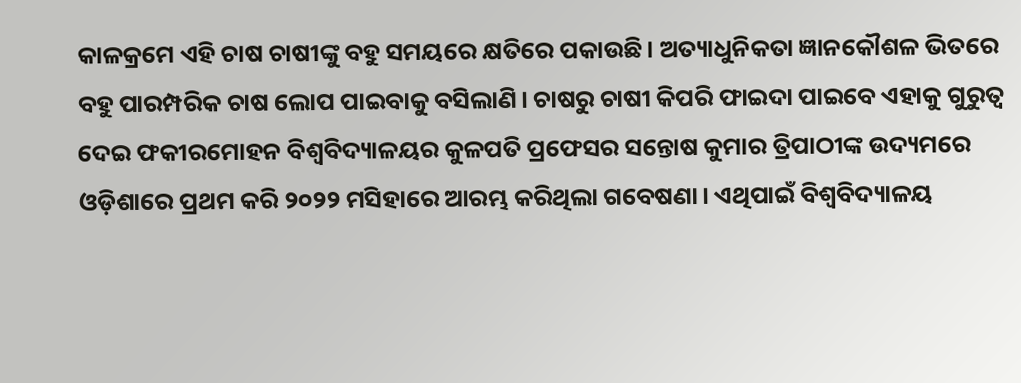କାଳକ୍ରମେ ଏହି ଚାଷ ଚାଷୀଙ୍କୁ ବହୁ ସମୟରେ କ୍ଷତି‌ରେ ପକାଉଛି। ଅତ୍ୟାଧୁନିକତା ଜ୍ଞାନକୌଶଳ ଭିତରେ ବହୁ ପାରମ୍ପରିକ ଚାଷ ଲୋପ ପାଇବାକୁ ବସିଲାଣି। ଚାଷରୁ ଚାଷୀ କିପରି ଫାଇଦା ପାଇବେ ଏହାକୁ ଗୁରୁତ୍ବ ଦେଇ ଫକୀରମୋହନ ବିଶ୍ବବିଦ୍ୟାଳୟର କୁଳପତି ପ୍ରଫେସର ସନ୍ତୋଷ କୁମାର ତ୍ରିପାଠୀଙ୍କ ଉଦ୍ୟମରେ ଓଡ଼ିଶାରେ ପ୍ରଥମ କରି ୨୦୨୨ ମସିହାରେ ଆରମ୍ଭ କରିଥିଲା ଗବେଷଣା। ଏଥିପାଇଁ ବିଶ୍ବବିଦ୍ୟାଳୟ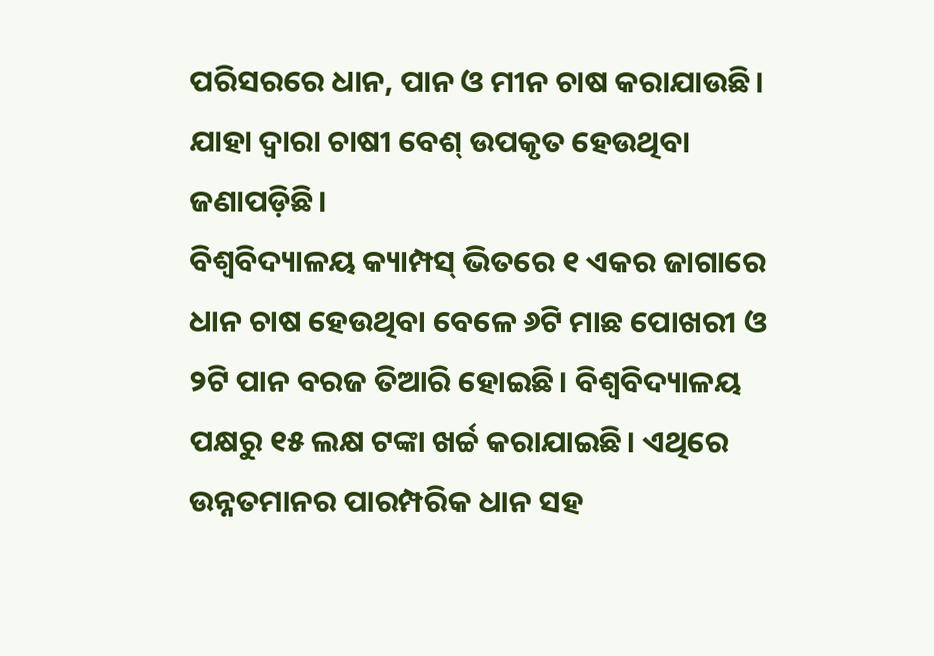ପରିସରରେ ଧାନ, ପାନ ଓ ମୀନ ଚାଷ କରାଯାଉଛି। ଯାହା ଦ୍ବାରା ‌ଚାଷୀ ବେଶ୍‌ ଉପକୃତ ହେଉଥିବା ଜଣାପଡ଼ିଛି।
ବିଶ୍ବବିଦ୍ୟାଳୟ କ୍ୟାମ୍ପସ୍ ଭିତରେ ୧ ଏକର ଜାଗାରେ ଧାନ ଚାଷ ହେଉଥିବା ବେଳେ ୬ଟି ମାଛ ପୋଖରୀ ଓ ୨ଟି ପାନ ବରଜ ତିଆରି ହୋଇଛି। ବିଶ୍ବବିଦ୍ୟାଳୟ ପକ୍ଷରୁ ୧୫ ଲକ୍ଷ ଟଙ୍କା ଖର୍ଚ୍ଚ କରାଯାଇଛି। ଏଥିରେ ଉନ୍ନତମାନର ପାରମ୍ପରିକ ଧାନ ସହ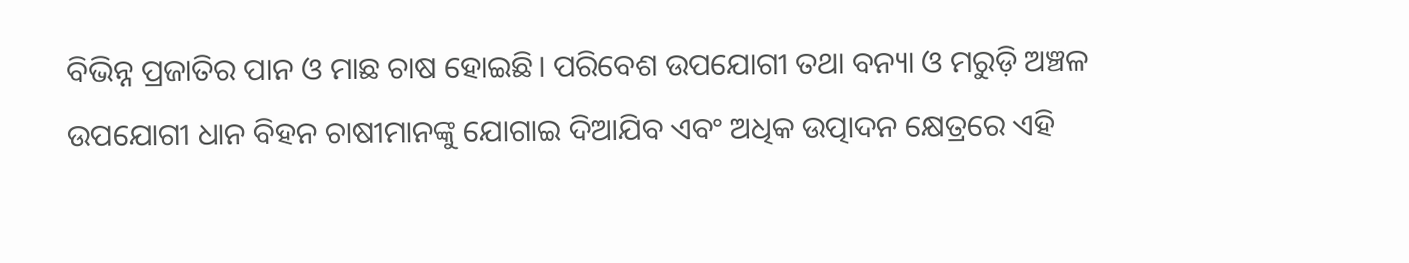ବିଭିନ୍ନ ପ୍ରଜାତିର ପାନ ଓ ମାଛ ଚାଷ ହୋଇଛି। ପରିବେଶ ଉପଯୋଗୀ ତଥା ବନ୍ୟା ଓ ମରୁଡ଼ି ଅଞ୍ଚଳ ଉପଯୋଗୀ ଧାନ ବିହନ ଚାଷୀମାନଙ୍କୁ ଯୋଗାଇ ଦିଆଯିବ ଏବଂ ଅଧିକ ଉତ୍ପାଦନ କ୍ଷେତ୍ରରେ ଏହି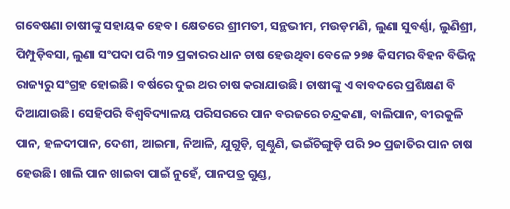ଗବେଷଣା ଚାଷୀଙ୍କୁ ସହାୟକ ହେବ। କ୍ଷେତରେ ଶ୍ରୀମତୀ, ସନ୍ଥଭୀମ, ମଉଡ଼ମଣି, ଲୁଣା ସୁବର୍ଣ୍ଣା, ଲୁଣିଶ୍ରୀ, ପିମ୍ପୁଡ଼ିବସା, ଲୁଣା ସଂପଦା ପରି ୩୨ ପ୍ରକାରର ଧାନ ଚାଷ ହେଉଥିବା ବେଳେ ୨୭୫ କିସମର ବିହନ ବିଭିନ୍ନ ରାଜ୍ୟରୁ ସଂଗ୍ରହ ହୋଇଛି। ବର୍ଷରେ ଦୁଇ ଥର ଚାଷ କରାଯାଉଛି। ଚାଷୀଙ୍କୁ ଏ ବାବଦରେ ପ୍ରଶିକ୍ଷଣ ବି ଦିଆଯାଉଛି। ସେହିପରି ବିଶ୍ବବିଦ୍ୟାଳୟ ପରିସରରେ ପାନ ବରଜରେ ଚନ୍ଦ୍ରକଣା, ବାଲିପାନ, ବୀରକୁଳି ପାନ, ହଳଦୀପାନ, ଦେଶୀ, ଆଇମା, ନିଆଳି, ଯୁଗୁଡ଼ି, ଗୁଣ୍ଠୁଣି, ଭଇଁଚିଙ୍ଗୁଡ଼ି ପରି ୨୦ ପ୍ରଜାତିର ପାନ ଚାଷ ହେଉଛି। ଖାଲି ପାନ ଖାଇବା ପାଇଁ ନୁହେଁ, ପାନପତ୍ର ଗୁଣ୍ଡ,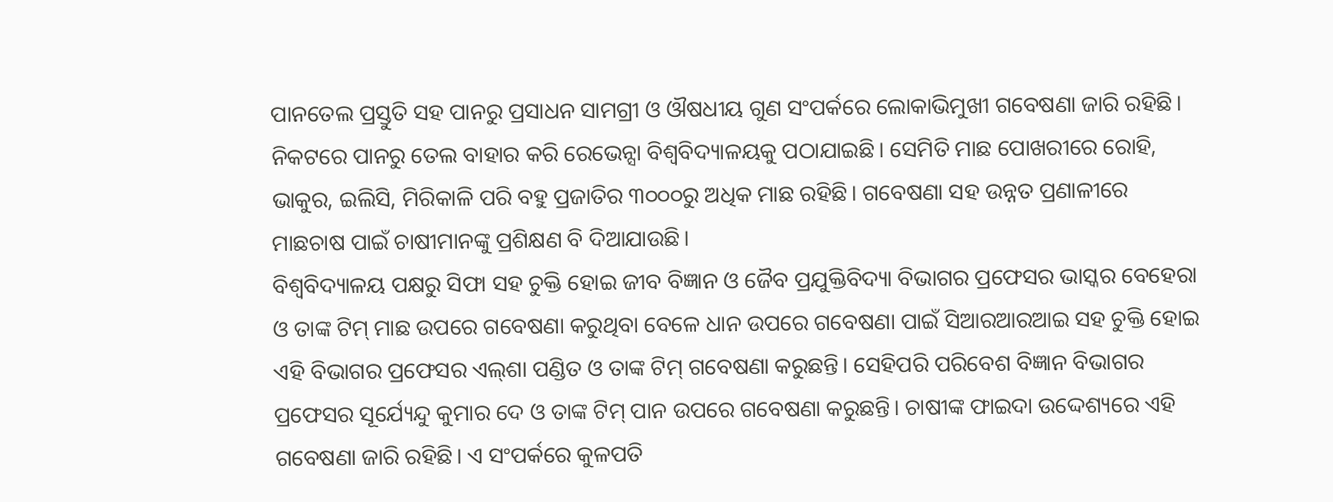ପାନତେଲ ପ୍ରସ୍ତୁତି ସହ ପାନରୁ ପ୍ରସାଧନ ସାମଗ୍ରୀ ଓ ଔଷଧୀୟ ଗୁଣ ସଂପର୍କରେ ଲୋକାଭିମୁଖୀ ଗବେଷଣା ଜାରି ରହିଛି। ନିକଟରେ ପାନରୁ ତେଲ ବାହାର କରି ରେଭେନ୍ସା ବିଶ୍ବବିଦ୍ୟାଳୟକୁ ପଠାଯାଇଛି। ସେମିତି ମାଛ ପୋଖରୀରେ ରୋହି, ଭାକୁର, ଇଲିସି, ମିରିକାଳି ପରି ବହୁ ପ୍ରଜାତିର ୩୦୦୦ରୁ ଅଧିକ ମାଛ ରହିଛି। ଗବେଷଣା ସହ ଉନ୍ନତ ପ୍ରଣାଳୀରେ ମାଛଚାଷ ପାଇଁ ଚାଷୀମାନଙ୍କୁ ପ୍ରଶିକ୍ଷଣ ବି ଦିଆଯାଉଛି।
ବିଶ୍ବବିଦ୍ୟାଳୟ ପକ୍ଷରୁ ସିଫା ସହ ଚୁକ୍ତି ହୋଇ ଜୀବ ବିଜ୍ଞାନ ଓ ଜୈବ ପ୍ରଯୁକ୍ତିବିଦ୍ୟା ବିଭାଗର ପ୍ରଫେସର ଭାସ୍କର ବେହେରା ଓ ତାଙ୍କ ଟିମ୍‌ ମାଛ ଉପରେ ଗବେଷଣା କରୁଥିବା ବେଳେ ଧାନ ଉପରେ ଗବେଷଣା ପାଇଁ ସିଆରଆରଆଇ ସହ ଚୁକ୍ତି ହୋଇ ଏହି ବିଭାଗର ପ୍ରଫେସର ଏଲ୍‌ଶା ପଣ୍ଡିତ ଓ ତାଙ୍କ ଟିମ୍‌ ଗବେଷଣା କରୁଛନ୍ତି। ସେହିପରି ପରିବେଶ ବିଜ୍ଞାନ ବିଭାଗର ପ୍ରଫେସର ସୂର୍ଯ୍ୟେନ୍ଦୁ କୁମାର ଦେ ଓ ତାଙ୍କ ଟିମ୍‌ ପାନ ଉପରେ ଗବେଷଣା କରୁଛନ୍ତି। ଚାଷୀଙ୍କ ଫାଇଦା ଉଦ୍ଦେଶ୍ୟରେ ଏହି ଗବେଷଣା ଜାରି ରହିଛି। ଏ ସଂପର୍କରେ କୁଳପତି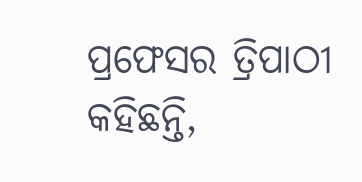ପ୍ରଫେସର ତ୍ରିପାଠୀ କହିଛନ୍ତି,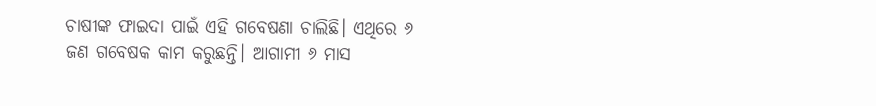ଚାଷୀଙ୍କ ଫାଇଦା ପାଇଁ ଏହି ଗବେଷଣା ଚାଲିଛି। ଏଥିରେ ୬ ଜଣ ଗବେଷକ କାମ କରୁଛନ୍ତି। ଆଗାମୀ ୬ ମାସ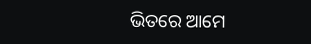ଭିତରେ ଆମେ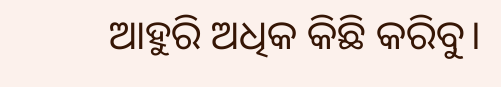ଆହୁରି ଅଧିକ କିଛି କରିବୁ।